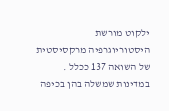ילקוט מורשת היסטוריוגרפיה מרקסיסטית של השואה 137 ככלל . במדינות שמשלה בהן בכיפה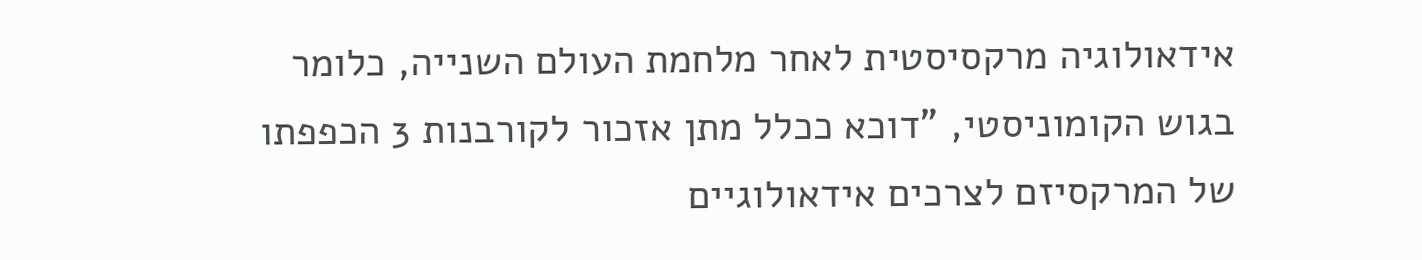אידאולוגיה מרקסיסטית לאחר מלחמת העולם השנייה, כלומר בגוש הקומוניסטי, "דוכא ככלל מתן אזכור לקורבנות 3 הכפפתו של המרקסיזם לצרכים אידאולוגיים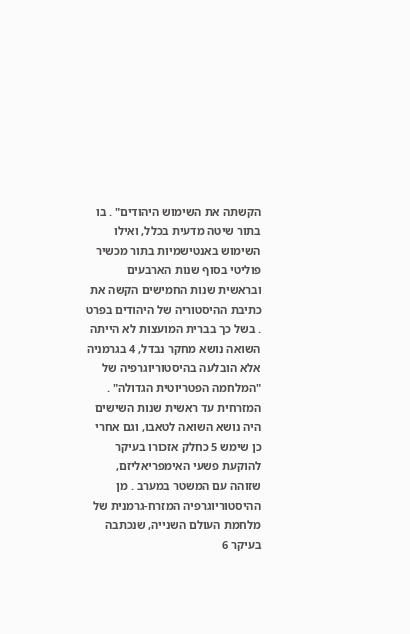הקשתה את השימוש היהודים" . בו בתור שיטה מדעית בכלל, ואילו השימוש באנטישמיות בתור מכשיר פוליטי בסוף שנות הארבעים ובראשית שנות החמישים הקשה את כתיבת ההיסטוריה של היהודים בפרט . בשל כך בברית המועצות לא הייתה השואה נושא מחקר נבדל, 4 בגרמניה אלא הובלעה בהיסטוריוגרפיה של "המלחמה הפטריוטית הגדולה" . המזרחית עד ראשית שנות השישים היה נושא השואה לטאבו, וגם אחרי כן שימש 5 כחלק אזכורו בעיקר להוקעת פשעי האימפריאליזם, שזוהה עם המשטר במערב . מן ההיסטוריוגרפיה המזרח-גרמנית של מלחמת העולם השנייה, שנכתבה בעיקר 6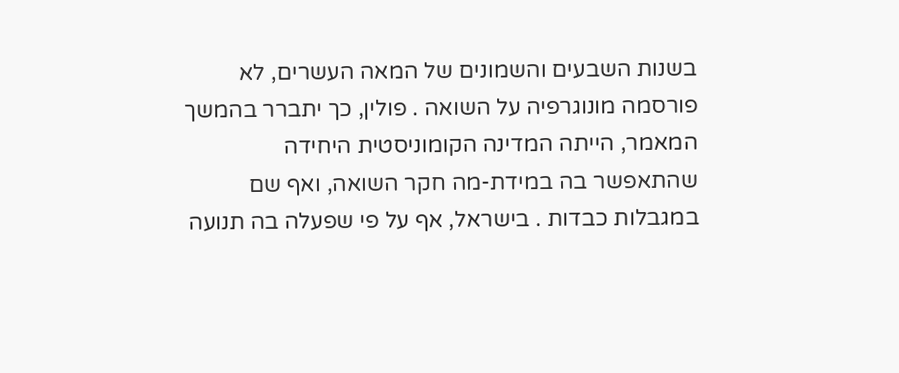בשנות השבעים והשמונים של המאה העשרים, לא פורסמה מונוגרפיה על השואה . פולין, כך יתברר בהמשך המאמר, הייתה המדינה הקומוניסטית היחידה שהתאפשר בה במידת-מה חקר השואה, ואף שם במגבלות כבדות . בישראל, אף על פי שפעלה בה תנועה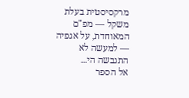מרקסיסטית בעלת משקל — מפ"ם המאוחדת, על אגפיה — למעשה לא התגבשה הי...
אל הספר